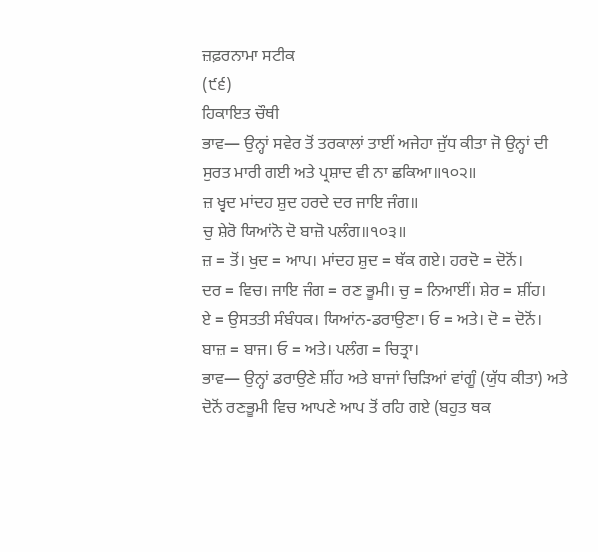ਜ਼ਫ਼ਰਨਾਮਾ ਸਟੀਕ
(੯੬)
ਹਿਕਾਇਤ ਚੌਥੀ
ਭਾਵ— ਉਨ੍ਹਾਂ ਸਵੇਰ ਤੋਂ ਤਰਕਾਲਾਂ ਤਾਈਂ ਅਜੇਹਾ ਜੁੱਧ ਕੀਤਾ ਜੋ ਉਨ੍ਹਾਂ ਦੀ ਸੁਰਤ ਮਾਰੀ ਗਈ ਅਤੇ ਪ੍ਰਸ਼ਾਦ ਵੀ ਨਾ ਛਕਿਆ॥੧੦੨॥
ਜ਼ ਖ੍ਵਦ ਮਾਂਦਹ ਸ਼ੁਦ ਹਰਦੇ ਦਰ ਜਾਇ ਜੰਗ॥
ਚੁ ਸ਼ੇਰੋ ਯਿਆਂਨੋ ਦੋ ਬਾਜ਼ੋ ਪਲੰਗ॥੧੦੩॥
ਜ਼ = ਤੋਂ। ਖੁਦ = ਆਪ। ਮਾਂਦਹ ਸ਼ੁਦ = ਥੱਕ ਗਏ। ਹਰਦੋ = ਦੋਨੋਂ।
ਦਰ = ਵਿਚ। ਜਾਇ ਜੰਗ = ਰਣ ਭੂਮੀ। ਚੁ = ਨਿਆਈਂ। ਸ਼ੇਰ = ਸ਼ੀਂਹ।
ਏ = ਉਸਤਤੀ ਸੰਬੰਧਕ। ਯਿਆਂਨ-ਡਰਾਉਣਾ। ਓ = ਅਤੇ। ਦੋ = ਦੋਨੋਂ।
ਬਾਜ਼ = ਬਾਜ। ਓ = ਅਤੇ। ਪਲੰਗ = ਚਿਤ੍ਰਾ।
ਭਾਵ— ਉਨ੍ਹਾਂ ਡਰਾਉਣੇ ਸ਼ੀਂਹ ਅਤੇ ਬਾਜਾਂ ਚਿੜਿਆਂ ਵਾਂਗੂੰ (ਯੁੱਧ ਕੀਤਾ) ਅਤੇ ਦੋਨੋਂ ਰਣਭੂਮੀ ਵਿਚ ਆਪਣੇ ਆਪ ਤੋਂ ਰਹਿ ਗਏ (ਬਹੁਤ ਥਕ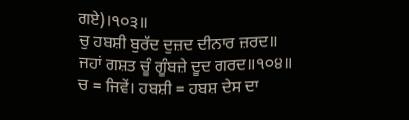ਗਏ)।੧੦੩॥
ਚੁ ਹਬਸ਼ੀ ਬੁਰੱਦ ਦੁਜ਼ਦ ਦੀਨਾਰ ਜ਼ਰਦ॥
ਜਹਾਂ ਗਸ਼ਤ ਚੂੰ ਗੂੰਬਜ਼ੇ ਦੂਦ ਗਰਦ॥੧੦੪॥
ਚ = ਜਿਵੇਂ। ਹਬਸ਼ੀ = ਹਬਸ਼ ਦੇਸ ਦਾ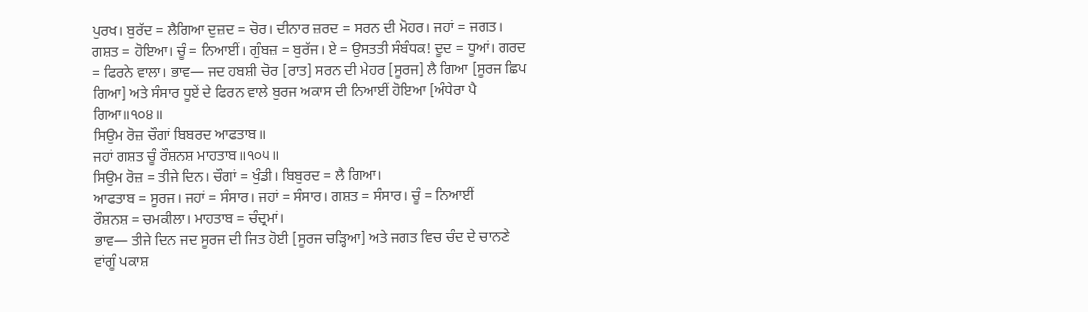ਪੁਰਖ। ਬੁਰੱਦ = ਲੈਗਿਆ ਦੁਜ਼ਦ = ਚੋਰ। ਦੀਨਾਰ ਜ਼ਰਦ = ਸਰਨ ਦੀ ਮੋਹਰ। ਜਹਾਂ = ਜਗਤ। ਗਸ਼ਤ = ਹੋਇਆ। ਚੂੰ = ਨਿਆਈਂ। ਗੁੰਬਜ਼ = ਬੁਰੱਜ। ਏ = ਉਸਤਤੀ ਸੰਬੰਧਕ! ਦੂਦ = ਧੂਆਂ। ਗਰਦ = ਫਿਰਨੇ ਵਾਲਾ। ਭਾਵ— ਜਦ ਹਬਸ਼ੀ ਚੋਰ [ਰਾਤ] ਸਰਨ ਦੀ ਮੇਹਰ [ਸੂਰਜ] ਲੈ ਗਿਆ [ਸੂਰਜ ਛਿਪ ਗਿਆ] ਅਤੇ ਸੰਸਾਰ ਧੂਏਂ ਦੇ ਫਿਰਨ ਵਾਲੇ ਬੁਰਜ ਅਕਾਸ ਦੀ ਨਿਆਈਂ ਹੋਇਆ [ਅੰਧੇਰਾ ਪੈ ਗਿਆ॥੧੦੪॥
ਸਿਉਮ ਰੋਜ਼ ਚੌਗਾਂ ਬਿਬਰਦ ਆਫਤਾਬ॥
ਜਹਾਂ ਗਸ਼ਤ ਚੂੰ ਰੌਸ਼ਨਸ਼ ਮਾਹਤਾਬ॥੧੦੫॥
ਸਿਉਮ ਰੋਜ਼ = ਤੀਜੇ ਦਿਨ। ਚੌਗਾਂ = ਖੁੰਡੀ। ਬਿਬੁਰਦ = ਲੈ ਗਿਆ।
ਆਫਤਾਬ = ਸੂਰਜ। ਜਹਾਂ = ਸੰਸਾਰ। ਜਹਾਂ = ਸੰਸਾਰ। ਗਸ਼ਤ = ਸੰਸਾਰ। ਚੂੰ = ਨਿਆਈਂ
ਰੌਸ਼ਨਸ਼ = ਚਮਕੀਲਾ। ਮਾਹਤਾਬ = ਚੰਦ੍ਰਮਾਂ।
ਭਾਵ— ਤੀਜੇ ਦਿਨ ਜਦ ਸੂਰਜ ਦੀ ਜਿਤ ਹੋਈ [ਸੂਰਜ ਚੜ੍ਹਿਆ] ਅਤੇ ਜਗਤ ਵਿਚ ਚੰਦ ਦੇ ਚਾਨਣੇ ਵਾਂਗੂੰ ਪਕਾਸ਼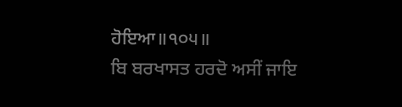ਹੋਇਆ॥੧੦੫॥
ਬਿ ਬਰਖਾਸਤ ਹਰਦੋ ਅਸੀਂ ਜਾਇ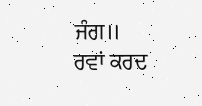ਜੰਗ॥
ਰਵਾਂ ਕਰਦ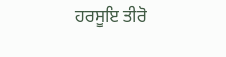ਹਰਸੂਇ ਤੀਰੋ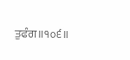ਤੁਫੰਗ॥੧੦੬॥